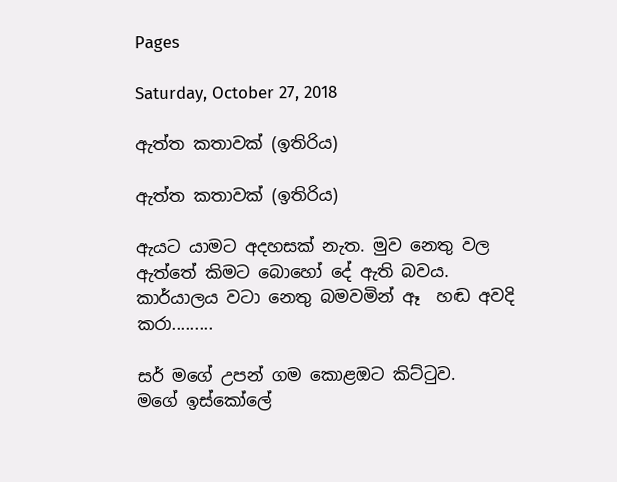Pages

Saturday, October 27, 2018

ඇත්ත කතාවක් (ඉතිරිය)

ඇත්ත කතාවක් (ඉතිරිය)

ඇයට යාමට අදහසක් නැත. මුව නෙතු වල ඇත්තේ කිමට බොහෝ දේ ඇති බවය.
කාර්යාලය වටා නෙතු බමවමින් ඈ  හඬ අවදි කරා.........

සර් මගේ උපන් ගම කොළඔට කිට්ටුව.
මගේ ඉස්කෝලේ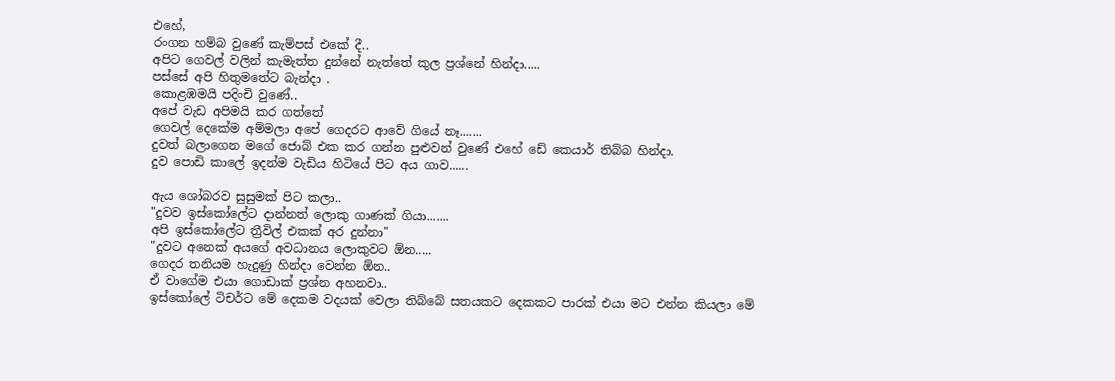එහේ,
රංගන හම්බ වුණේ කැම්පස් එකේ දී..
අපිට ගෙවල් වලින් කැමැත්ත දුන්නේ නැත්තේ කුල ප්‍රශ්නේ හින්දා.....
පස්සේ අපි හිතුමතේට බැන්දා .
කොළඹමයි පදිංචි වුණේ..
අපේ වැඩ අපිමයි කර ගත්තේ
ගෙවල් දෙකේම අම්මලා අපේ ගෙදරට ආවේ ගියේ නෑ.......
දුවත් බලාගෙන මගේ ජොබ් එක කර ගන්න පුළුවන් වුණේ එහේ ඩේ කෙයාර් තිබ්බ හින්දා.
දුව පොඩි කාලේ ඉදන්ම වැඩිය හිටියේ පිට අය ගාව......

ඇය ශෝබරව සුසුමක් පිට කලා..
"දුවව ඉස්කෝලේට දාන්නත් ලොකු ගාණක් ගියා.......
අපි ඉස්කෝලේට ත්‍රීවිල් එකක් අර දුන්නා"
"දුවට අනෙක් අයගේ අවධානය ලොකුවට ඕන.....
ගෙදර තනියම හැදුණු හින්දා වෙන්න ඕන..
ඒ වාගේම එයා ගොඩාක් ප්‍රශ්න අහනවා..
ඉස්කෝලේ ටිචර්ට මේ දෙකම වදයක් වෙලා තිබ්බේ සතයකට දෙකකට පාරක් එයා මට එන්න කියලා මේ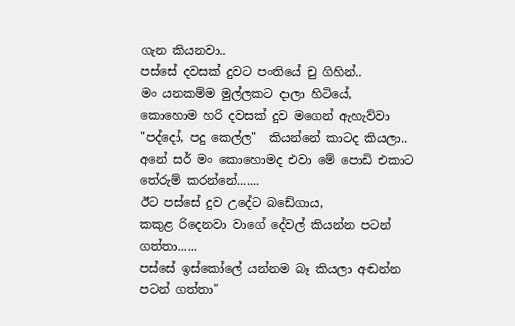ගැන කියනවා..
පස්සේ දවසක් දුවට පංතියේ චු ගිහින්..
මං යනකම්ම මුල්ලකට දාලා හිටියේ,
කොහොම හරි දවසක් දුව මගෙන් ඇහැව්වා
"පද්දෝ, පදු කෙල්ල"  කියන්නේ කාටද කියලා..
අනේ සර් මං කොහොමද එවා මේ පොඩි එකාට තේරුම් කරන්නේ.......
ඊට පස්සේ දුව උදේට බඩේගාය,
කකුළ රිදෙනවා වාගේ දේවල් කියන්න පටන් ගත්තා......
පස්සේ ඉස්කෝලේ යන්නම බෑ කියලා අඬන්න පටන් ගත්තා"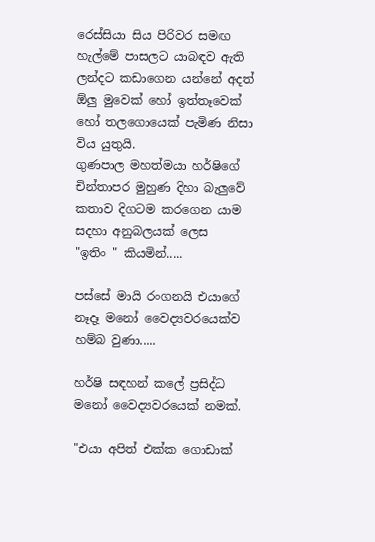රෙස්සියා සිය පිරිවර සමඟ හැල්මේ පාසලට යාබඳව ඇති ලන්දට කඩාගෙන යන්නේ අදත් ඕලු මුවෙක් හෝ ඉත්තෑවෙක් හෝ තලගොයෙක් පැමිණ නිසා විය යුතුයි.
ගුණපාල මහත්මයා හර්ෂිගේ චින්තාපර මුහුණ දිහා බැලුවේ කතාව දිගටම කරගෙන යාම සදහා අනුබලයක් ලෙස
"ඉතිං " කියමින්.....

පස්සේ මායි රංගනයි එයාගේ නෑදෑ මනෝ වෛද්‍යවරයෙක්ව හම්බ වුණා.....

හර්ෂි සඳහන් කලේ ප්‍රසිද්ධ මනෝ වෛද්‍යවරයෙක් නමක්.

"එයා අපිත් එක්ක ගොඩාක්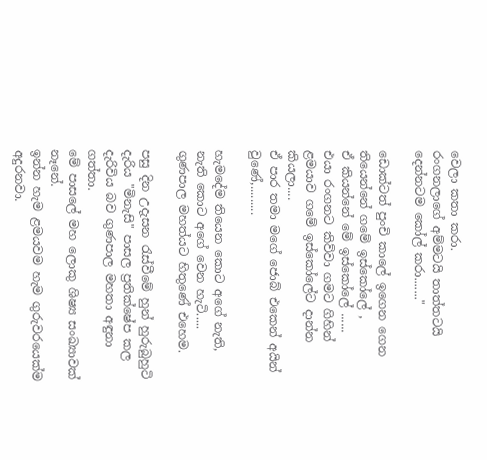වෙලා කතා කරා.
රංගනලාගේ අම්මටයි තාත්තටයි දෙන්නටම කෝල් කරා......."

ඩොක්ටත් පුංචි කාලේ ඉගෙන ගෙන තියෙන්නේ ගමේ ඉස්කෝලේ ,
ඒ කියන්නේ මේ ඉස්කෝලේ ......
එයා රංගනට කිව්වා ගමට ගිහින් ළමයාව ගමේ ඉස්කෝලේට දාන්න කියලා....
ඒ පාර තමා මගේ ජොබ් එකෙන් අයින් වුණේ,.........

හැමදේම තියෙන කොට අගේ නැති, නැති කොට අගේ වෙන හැටි.....
ගුණපාල මහත්යට හිතුණේ එහෙම.

පසු දින උදැසන රැස්වීමේ හුන් හුරුබුහුටි දැරිය "මිනැසි" පාසල ප්‍රතික්ෂේප කල දැරිවිය බව ගුණපාල මහතා අඳුනා ගත්තා.
මේ පාසලේ මහ ලොකු ශිෂ්‍ය සංඛ්‍යාවක් නෑනේ.
ඉන්න හැම ළමයවම හැම ගුරුවරයෙක්ම අදුරනවා.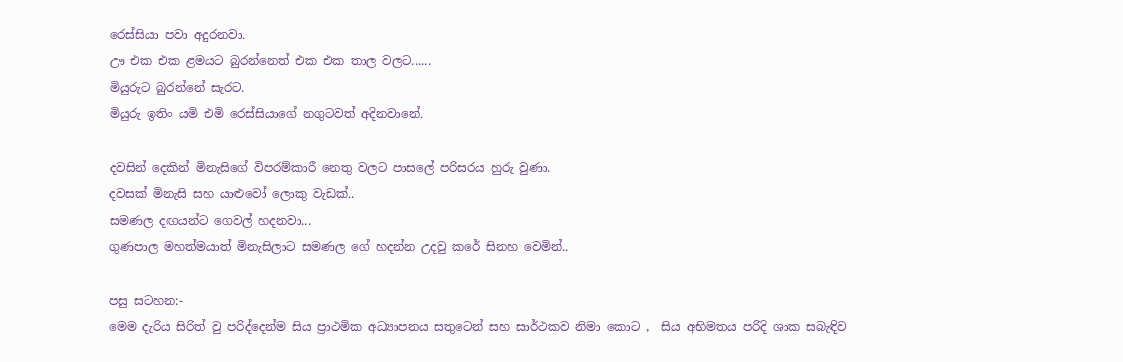රෙස්සියා පවා අදුරනවා.
ඌ එක එක ළමයට බුරන්නෙත් එක එක තාල වලට......
මියුරුට බුරන්නේ සැරට.
මියුරු ඉතිං යමි එමි රෙස්සියාගේ නගුටවත් අදිනවානේ.

දවසින් දෙකින් මිනැසිගේ විපරම්කාරී නෙතු වලට පාසලේ පරිසරය හුරු වුණා.
දවසක් මිනැසි සහ යාළුවෝ ලොකු වැඩක්..
සමණල දඟයන්ට ගෙවල් හදනවා...
ගුණපාල මහත්මයාත් මිනැසිලාට සමණල ගේ හදන්න උදවු කරේ සිනහ වෙමින්..

පසු සටහන:-
මෙම දැරිය සිරිත් වු පරිද්දෙන්ම සිය ප්‍රාථමික අධ්‍යාපනය සතුටෙන් සහ සාර්ථකව නිමා කොට ,  සිය අභිමතය පරිදි ශාක සබැඳිව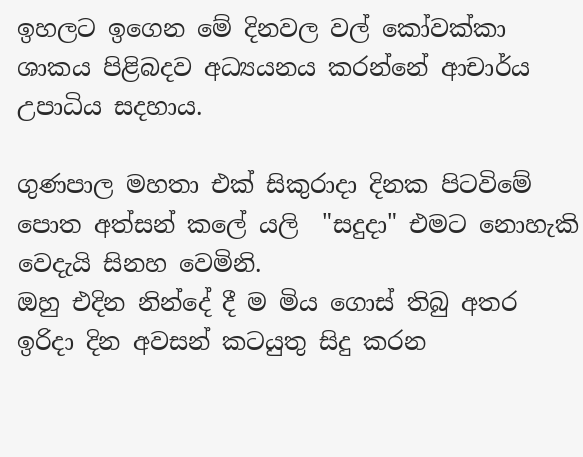ඉහලට ඉගෙන මේ දිනවල වල් කෝවක්කා ශාකය පිළිබදව අධ්‍යයනය කරන්නේ ආචාර්ය උපාධිය සදහාය.

ගුණපාල මහතා එක් සිකුරාදා දිනක පිටවිමේ පොත අත්සන් කලේ යලි  "සදුදා" එමට නොහැකි වෙදැයි සිනහ වෙමිනි.
ඔහු එදින නින්දේ දී ම මිය ගොස් තිබු අතර ඉරිදා දින අවසන් කටයුතු සිදු කරන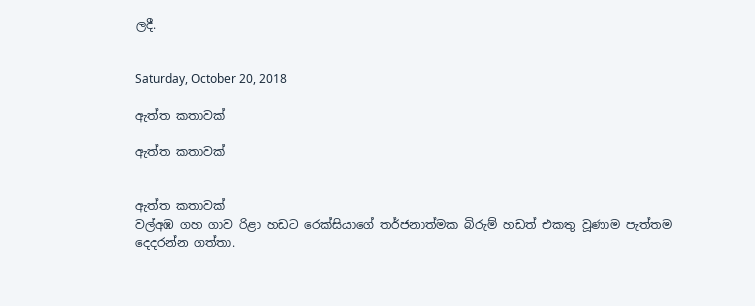ලදී.


Saturday, October 20, 2018

ඇත්ත කතාවක්

ඇත්ත කතාවක්


ඇත්ත කතාවක්
වල්අඹ ගහ ගාව රිළා හඩට රෙක්සියාගේ තර්ජනාත්මක බිරුම් හඩත් එකතු වූණාම පැත්තම දෙදරන්න ගත්තා.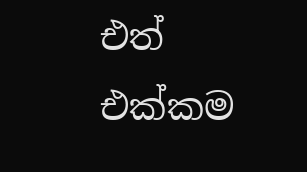එත් එක්කම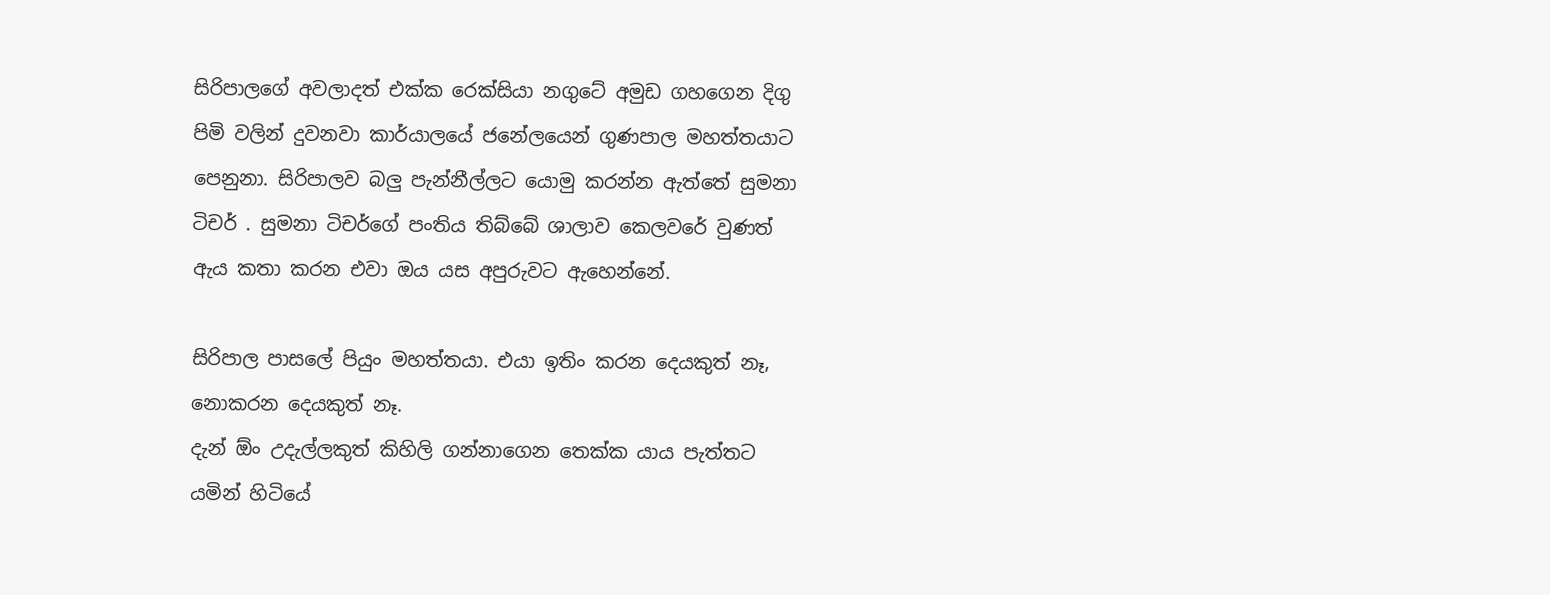සිරිපාලගේ අවලාදත් එක්ක රෙක්සියා නගුටේ අමුඩ ගහගෙන දිගු පිමි වලින් දුවනවා කාර්යාලයේ ජනේලයෙන් ගුණපාල මහත්තයාට පෙනුනා. සිරිපාලව බලු පැන්නීල්ලට යොමු කරන්න ඇත්තේ සුමනා ටිචර් . සුමනා ටිචර්ගේ පංතිය තිබ්බේ ශාලාව කෙලවරේ වුණත් ඇය කතා කරන එවා ඔය යස අපුරුවට ඇහෙන්නේ.

සිරිපාල පාසලේ පියුං මහත්තයා. එයා ඉතිං කරන දෙයකුත් නෑ, නොකරන දෙයකුත් නෑ.
දැන් ඕං උදැල්ලකුත් කිහිලි ගන්නාගෙන තෙක්ක යාය පැත්තට යමින් හිටියේ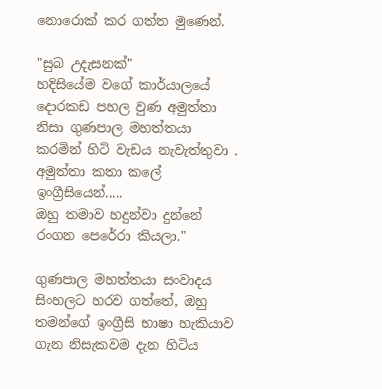නොරොක් කර ගත්ත මුණෙන්.

"සුබ උදැසනක්"
හදිසියේම වගේ කාර්යාලයේ දොරකඩ පහල වුණ අමුත්තා නිසා ගුණපාල මහත්තයා කරමින් හිටි වැඩය නැවැත්තුවා .
අමුත්තා කතා කලේ ඉංග්‍රීසියෙන්.....
ඔහු තමාව හදුන්වා දුන්නේ රංගන පෙරේරා කියලා."

ගුණපාල මහත්තයා සංවාදය සිංහලට හරව ගත්තේ, ඔහු තමන්ගේ ඉංග්‍රීසි භාෂා හැකියාව ගැන නිසැකවම දැන හිටිය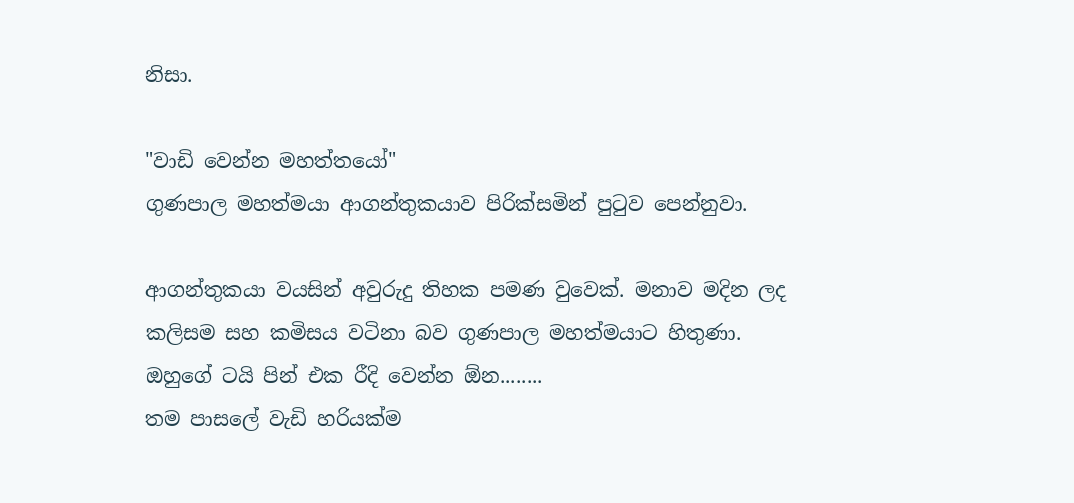නිසා.

"වාඩි වෙන්න මහත්තයෝ"
ගුණපාල මහත්මයා ආගන්තුකයාව පිරික්සමින් පුටුව පෙන්නුවා.

ආගන්තුකයා වයසින් අවුරුදු තිහක පමණ වුවෙක්. මනාව මදින ලද කලිසම සහ කමිසය වටිනා බව ගුණපාල මහත්මයාට හිතුණා. ඔහුගේ ටයි පින් එක රීදි වෙන්න ඕන........
තම පාසලේ වැඩි හරියක්ම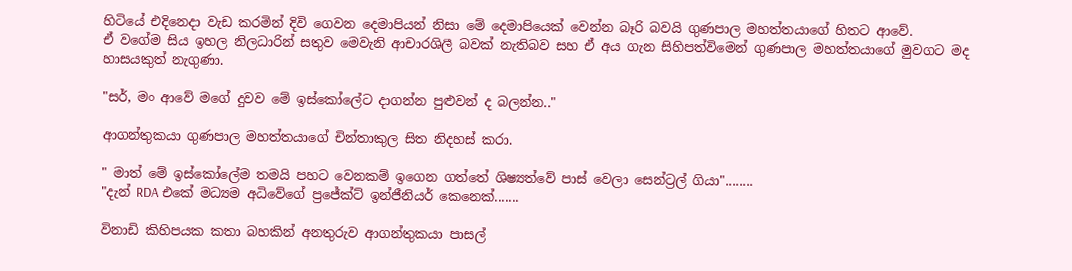හිටියේ එදිනෙදා වැඩ කරමින් දිවි ගෙවන දෙමාපියන් නිසා මේ දෙමාපියෙක් වෙන්න බෑරි බවයි ගුණපාල මහත්තයාගේ හිතට ආවේ.
ඒ වගේම සිය ඉහල නිලධාරින් සතුව මෙවැනි ආචාරශිලී බවක් නැතිබව සහ ඒ අය ගැන සිහිපත්විමෙන් ගුණපාල මහත්තයාගේ මුවගට මද හාසයකුත් නැගුණා.

"සර්, මං ආවේ මගේ දුවව මේ ඉස්කෝලේට දාගන්න පුළුවන් ද බලන්න.."

ආගන්තුකයා ගුණපාල මහත්තයාගේ චින්තාකුල සිත නිදහස් කරා.

" මාත් මේ ඉස්කෝලේම තමයි පහට වෙනකම් ඉගෙන ගත්තේ ශිෂ්‍යත්වේ පාස් වෙලා සෙන්ට්‍රල් ගියා"........
"දැන් RDA එකේ මධ්‍යම අධිවේගේ ප්‍රජේක්ට් ඉන්ජීනියර් කෙනෙක්.......

විනාඩි කිහිපයක කතා බහකින් අනතුරුව ආගන්තුකයා පාසල්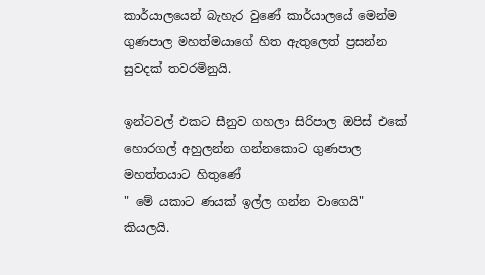කාර්යාලයෙන් බැහැර වුණේ කාර්යාලයේ මෙන්ම ගුණපාල මහත්මයාගේ හිත ඇතුලෙත් ප්‍රසන්න සුවදක් තවරමිනුයි.

ඉන්ටවල් එකට සීනුව ගහලා සිරිපාල ඔපිස් එකේ හොරගල් අහුලන්න ගන්නකොට ගුණපාල මහත්තයාට හිතුණේ
" මේ යකාට ණයක් ඉල්ල ගන්න වාගෙයි" කියලයි.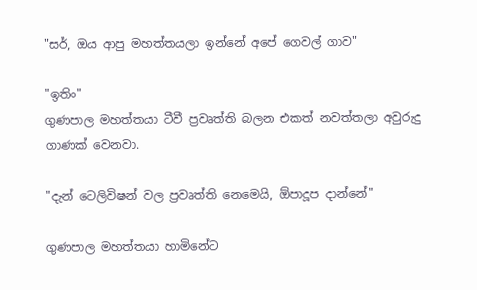"සර්, ඔය ආපු මහත්තයලා ඉන්නේ අපේ ගෙවල් ගාව"

"ඉතිං"
ගුණපාල මහත්තයා ටීවී ප්‍රවෘත්ති බලන එකත් නවත්තලා අවුරුදු ගාණක් වෙනවා.

"දැන් ටෙලිවිෂන් වල ප්‍රවෘත්ති නෙමෙයි, ඕපාදූප දාන්නේ"

ගුණපාල මහත්තයා හාමිනේට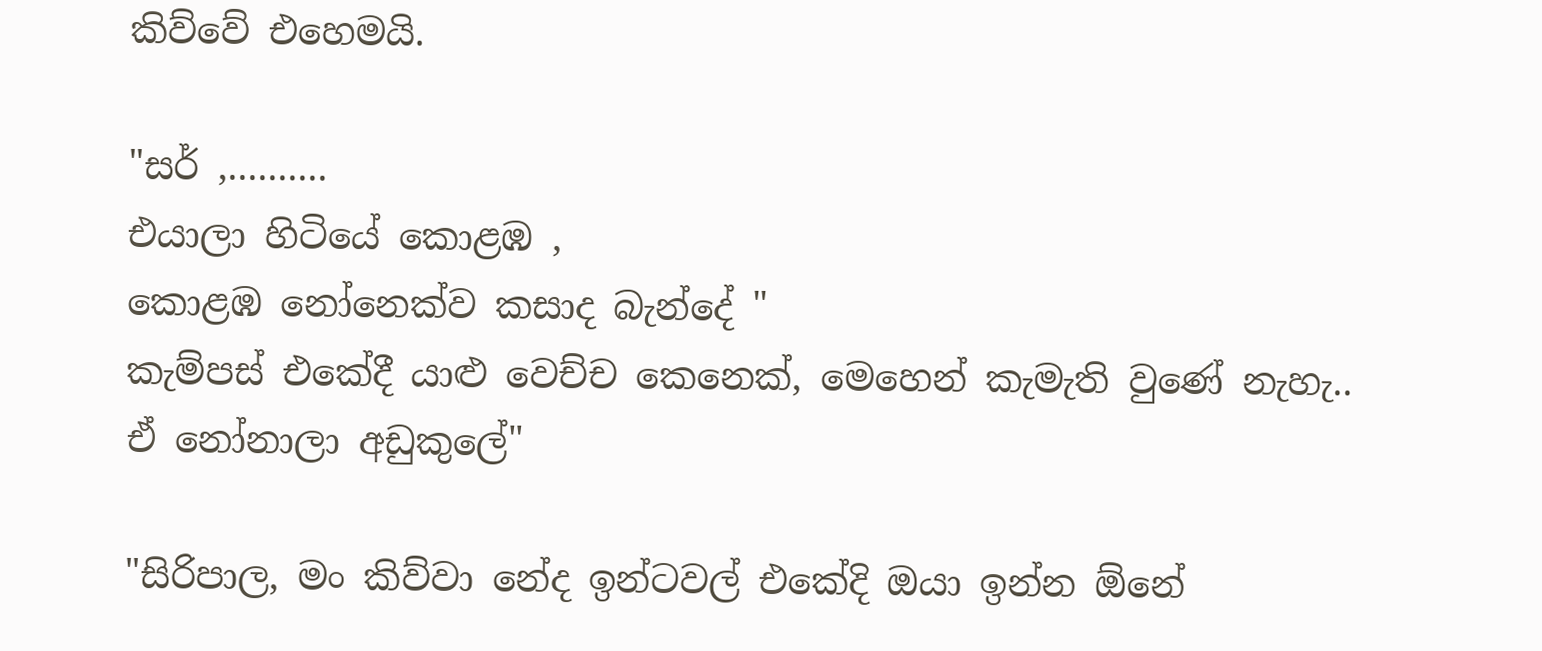කිව්වේ එහෙමයි.

"සර් ,..........
එයාලා හිටියේ කොළඹ ,
කොළඹ නෝනෙක්ව කසාද බැන්දේ "
කැම්පස් එකේදී යාළු වෙච්ච කෙනෙක්, මෙහෙන් කැමැති වුණේ නැහැ..
ඒ නෝනාලා අඩුකුලේ"

"සිරිපාල, මං කිව්වා නේද ඉන්ටවල් එකේදි ඔයා ඉන්න ඕනේ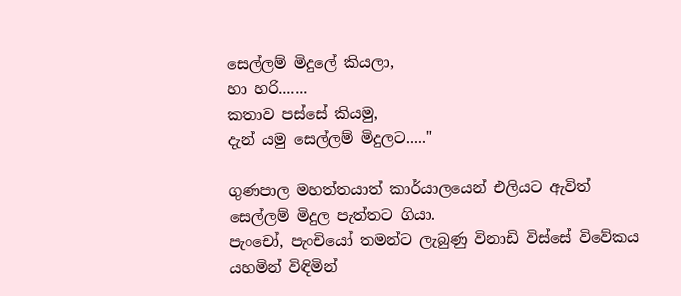සෙල්ලම් මිදුලේ කියලා,
හා හරි.......
කතාව පස්සේ කියමු,
දැන් යමු සෙල්ලම් මිදුලට....."

ගුණපාල මහත්තයාත් කාර්යාලයෙන් එලියට ඇවිත් සෙල්ලම් මිදුල පැත්තට ගියා.
පැංචෝ, පැංචියෝ තමන්ට ලැබුණු විනාඩි විස්සේ විවේකය යහමින් විඳිමින්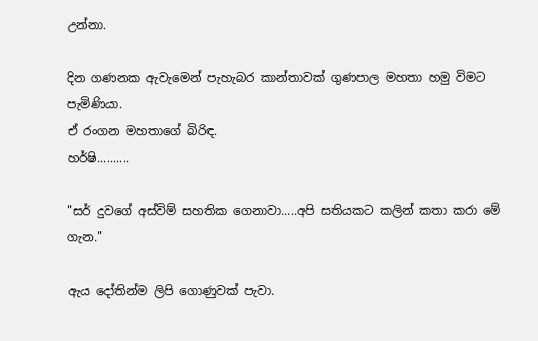උන්නා.

දින ගණනක ඇවැමෙන් පැහැබර කාන්තාවක් ගුණපාල මහතා හමු විමට පැමිණියා.
ඒ රංගන මහතාගේ බිරිඳ.
හර්ෂි..........

"සර් දුවගේ අස්විම් සහතික ගෙනාවා.....අපි සතියකට කලින් කතා කරා මේ ගැන."

ඇය දෝතින්ම ලිපි ගොණුවක් පැවා.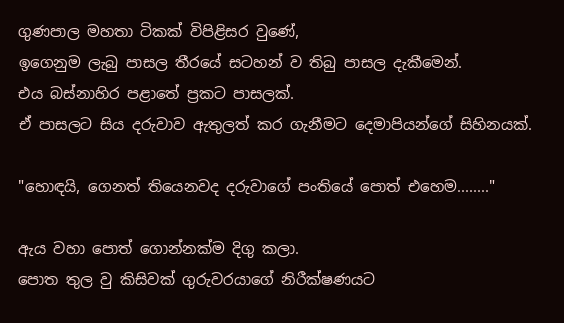ගුණපාල මහතා ටිකක් විපිළිසර වුණේ,
ඉගෙනුම ලැබු පාසල තීරයේ සටහන් ව තිබු පාසල දැකීමෙන්.
එය බස්නාහිර පළාතේ ප්‍රකට පාසලක්.
ඒ පාසලට සිය දරුවාව ඇතුලත් කර ගැනීමට දෙමාපියන්ගේ සිහිනයක්.

"හොඳයි, ගෙනත් තියෙනවද දරුවාගේ පංතියේ පොත් එහෙම........"

ඇය වහා පොත් ගොන්නක්ම දිගු කලා.
පොත තුල වු කිසිවක් ගුරුවරයාගේ නිරීක්ෂණයට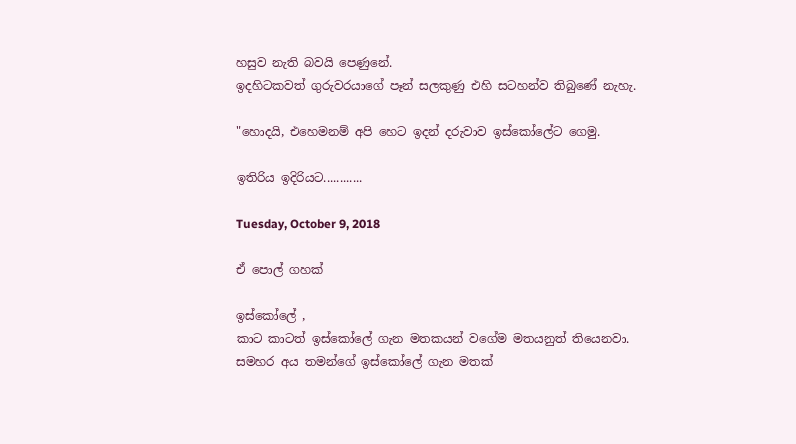හසුව නැති බවයි පෙණුනේ.
ඉදහිටකවත් ගුරුවරයාගේ පෑන් සලකුණු එහි සටහන්ව තිබුණේ නැහැ.

"හොදයි, එහෙමනම් අපි හෙට ඉදන් දරුවාව ඉස්කෝලේට ගෙමු.

ඉතිරිය ඉදිරියට............

Tuesday, October 9, 2018

ඒ පොල් ගහක්

ඉස්කෝලේ ,
කාට කාටත් ඉස්කෝලේ ගැන මතකයන් වගේම මතයනුත් තියෙනවා.
සමහර අය තමන්ගේ ඉස්කෝලේ ගැන මතක්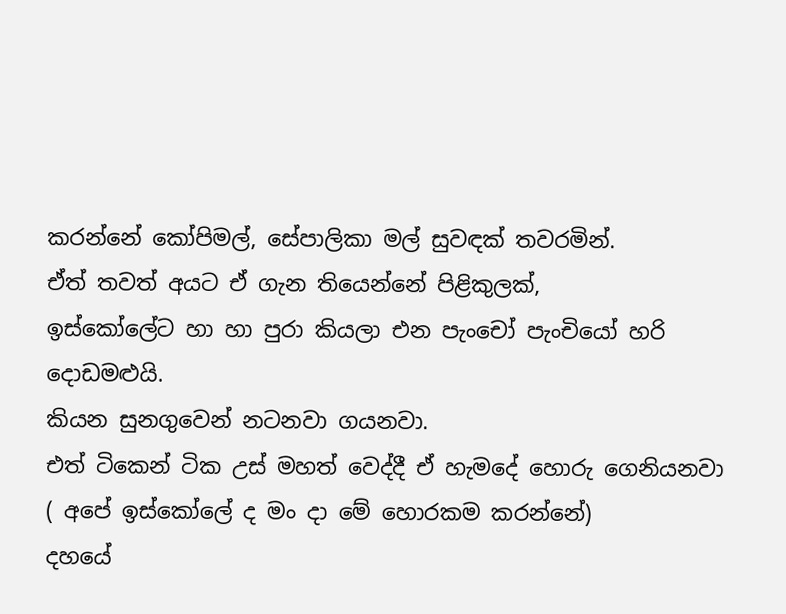කරන්නේ කෝපිමල්, සේපාලිකා මල් සුවඳක් තවරමින්.
ඒත් තවත් අයට ඒ ගැන තියෙන්නේ පිළිකුලක්,
ඉස්කෝලේට හා හා පුරා කියලා එන පැංචෝ පැංචියෝ හරි දොඩමළුයි.
කියන සුනගුවෙන් නටනවා ගයනවා.
එත් ටිකෙන් ටික උස් මහත් වෙද්දී ඒ හැමදේ හොරු ගෙනියනවා ( අපේ ඉස්කෝලේ ද මං දා මේ හොරකම කරන්නේ)
දහයේ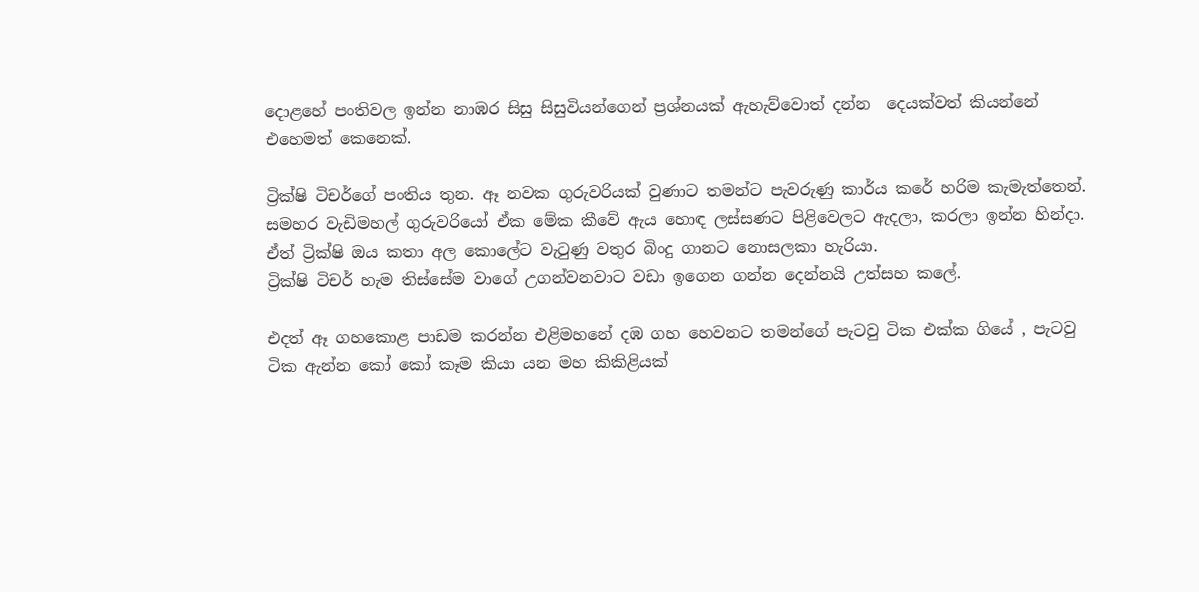දොළහේ පංතිවල ඉන්න නාඹර සිසු සිසුවියන්ගෙන් ප්‍රශ්නයක් ඇහැව්වොත් දන්න  දෙයක්වත් කියන්නේ එහෙමත් කෙනෙක්.

ට්‍රික්ෂි ටිචර්ගේ පංතිය තුන. ඈ නවක ගුරුවරියක් වුණාට තමන්ට පැවරුණු කාර්ය කරේ හරිම කැමැත්තෙන්.
සමහර වැඩිමහල් ගුරුවරියෝ ඒක මේක කීවේ ඇය හොඳ ලස්සණට පිළිවෙලට ඇදලා, කරලා ඉන්න හින්දා.
ඒත් ට්‍රික්ෂි ඔය කතා අල කොලේට වැටුණු වතුර බිංදු ගානට නොසලකා හැරියා.
ට්‍රික්ෂි ටිචර් හැම තිස්සේම වාගේ උගන්වනවාට වඩා ඉගෙන ගන්න දෙන්නයි උත්සහ කලේ.

එදත් ඈ ගහකොළ පාඩම කරන්න එළිමහනේ දඹ ගහ හෙවනට තමන්ගේ පැටවු ටික එක්ක ගියේ , පැටවු ටික ඇන්න කෝ කෝ කෑම කියා යන මහ කිකිළියක්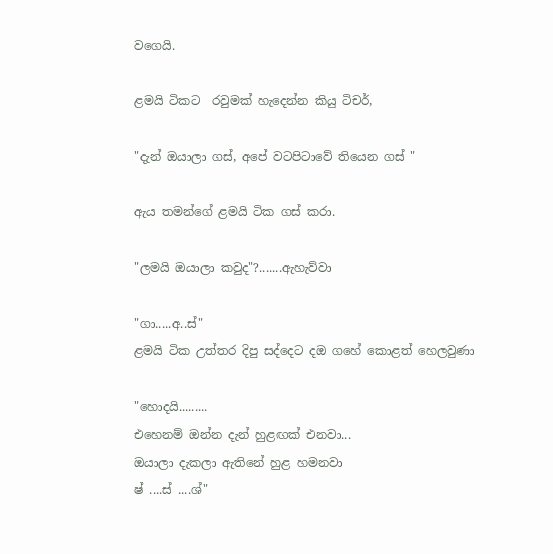වගෙයි.

ළමයි ටිකට  රවුමක් හැදෙන්න කියු ටිචර්,

"දැන් ඔයාලා ගස්, අපේ වටපිටාවේ තියෙන ගස් "

ඇය තමන්ගේ ළමයි ටික ගස් කරා.

"ලමයි ඔයාලා කවුද"?.......ඇහැව්වා

"ගා.....අ..ස්"
ළමයි ටික උත්තර දිපු සද්දෙට දඔ ගහේ කොළත් හෙලවුණා

"හොදයි.........
එහෙනම් ඔන්න දැන් හුළඟක් එනවා...
ඔයාලා දැකලා ඇතිනේ හුළ හමනවා
ෂ් ....ස් ....ශ්"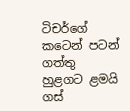ටිචර්ගේ කටෙන් පටන් ගත්තු හුළගට ළමයි ගස්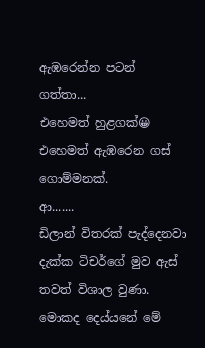ඇඹරෙන්න පටන්  ගත්තා...
එහෙමත් හුළගක්😀
එහෙමත් ඇඹරෙන ගස් ගොම්මනක්.
ආ.......
ඩිලාන් විතරක් පැද්දෙනවා දැක්ක ටිචර්ගේ මුව ඇස් තවත් විශාල වුණා.
මොකද දෙය්යනේ මේ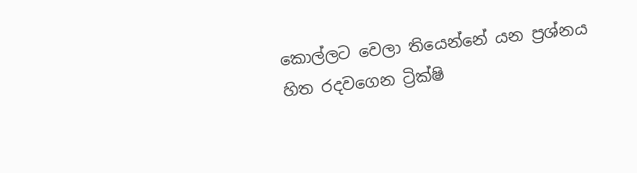කොල්ලට වෙලා තියෙන්නේ යන ප්‍රශ්නය හිත රදවගෙන ට්‍රික්ෂි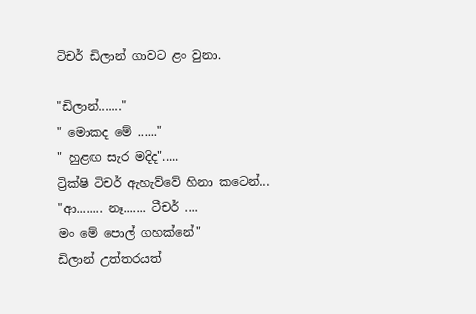ටිචර් ඩිලාන් ගාවට ළං වුනා.

"ඩිලාන්......."
" මොකද මේ ......"
" හුළඟ සැර මදිද".....
ට්‍රික්ෂි ටිචර් ඇහැව්වේ හිනා කටෙන්...
"ආ........ නෑ....... ටීචර් ....
මං මේ පොල් ගහක්නේ"
ඩිලාන් උත්තරයත්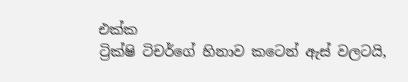එක්ක
ට්‍රික්ෂි ටිචර්ගේ හිනාව කටෙන් ඇස් වලටයි,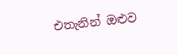එතැනින් ඔළුව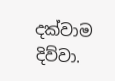දක්වාම දිව්වා.